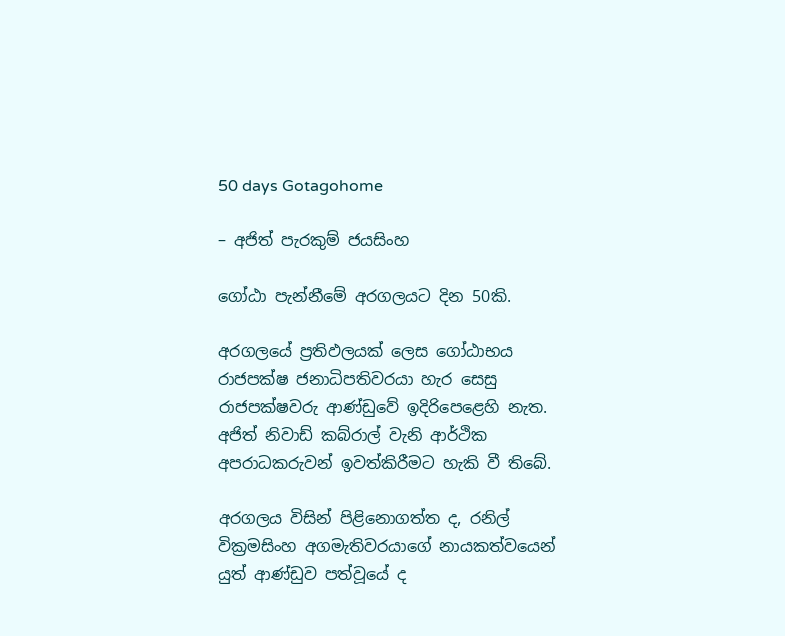50 days Gotagohome

– අජිත් පැරකුම් ජයසිංහ

ගෝඨා පැන්නීමේ අරගලයට දින 50කි.

අරගලයේ ප්‍රතිඵලයක් ලෙස ගෝඨාභය රාජපක්ෂ ජනාධිපතිවරයා හැර සෙසු රාජපක්ෂවරු ආණ්ඩුවේ ඉදිරිපෙළෙහි නැත. අජිත් නිවාඩ් කබ්රාල් වැනි ආර්ථික අපරාධකරුවන් ඉවත්කිරීමට හැකි වී තිබේ.

අරගලය විසින් පිළිනොගත්ත ද, රනිල් වික්‍රමසිංහ අගමැතිවරයාගේ නායකත්වයෙන් යුත් ආණ්ඩුව පත්වූයේ ද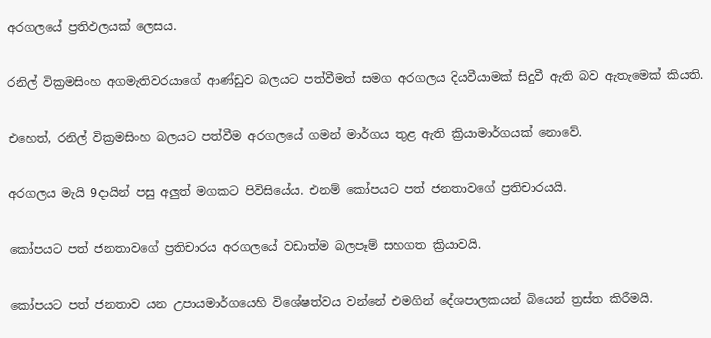අරගලයේ ප්‍රතිඵලයක් ලෙසය.

රනිල් වික්‍රමසිංහ අගමැතිවරයාගේ ආණ්ඩුව බලයට පත්වීමත් සමග අරගලය දියවීයාමක් සිදුවී ඇති බව ඇතැමෙක් කියති.

එහෙත්, රනිල් වික්‍රමසිංහ බලයට පත්වීම අරගලයේ ගමන් මාර්ගය තුළ ඇති ක්‍රියාමාර්ගයක් නොවේ.

අරගලය මැයි 9දායින් පසු අලුත් මගකට පිවිසියේය. එනම් කෝපයට පත් ජනතාවගේ ප්‍රතිචාරයයි.

කෝපයට පත් ජනතාවගේ ප්‍රතිචාරය අරගලයේ වඩාත්ම බලපෑම් සහගත ක්‍රියාවයි.

කෝපයට පත් ජනතාව යන උපායමාර්ගයෙහි විශේෂත්වය වන්නේ එමගින් දේශපාලකයන් බියෙන් ත්‍රස්ත කිරීමයි.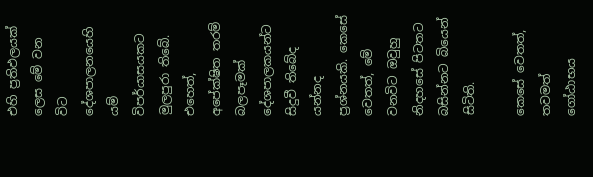එහි ප්‍රතිඵලයක් ලෙස මේ වන විට දේශපාලනයෙහි යම් විපර්යාසයකට මුලපුරා තිබේ. එහෙත්, අපේක්ෂිත තරම් බලපෑමක් දේශපාලකයන්ට සිදුවී තිබේද යන්නද ප්‍රශ්නයකි. කෙසේ වෙතත්, මේ වනවිට ඔවුහු නිදහසේ පිටතට බසින්නට බියෙන් සිටිති.

කෙසේ වෙතත්, තවමත් ගෝඨාභය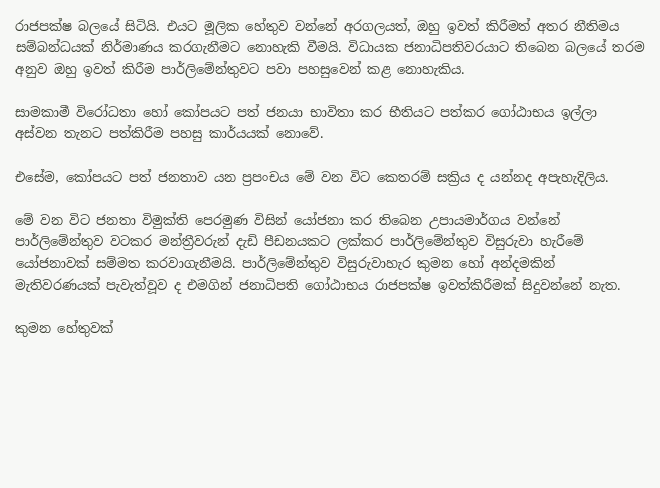රාජපක්ෂ බලයේ සිටියි. එයට මූලික හේතුව වන්නේ අරගලයත්, ඔහු ඉවත් කිරීමත් අතර නීතිමය සම්බන්ධයක් නිර්මාණය කරගැනීමට නොහැකි වීමයි. විධායක ජනාධිපතිවරයාට තිබෙන බලයේ තරම අනුව ඔහු ඉවත් කිරීම පාර්ලිමේන්තුවට පවා පහසුවෙන් කළ නොහැකිය.

සාමකාමී විරෝධතා හෝ කෝපයට පත් ජනයා භාවිතා කර භීතියට පත්කර ගෝඨාභය ඉල්ලා අස්වන තැනට පත්කිරීම පහසු කාර්යයක් නොවේ.

එසේම, කෝපයට පත් ජනතාව යන ප්‍රපංචය මේ වන විට කෙතරම් සක්‍රිය ද යන්නද අපැහැදිලිය.

මේ වන විට ජනතා විමුක්ති පෙරමුණ විසින් යෝජනා කර තිබෙන උපායමාර්ගය වන්නේ පාර්ලිමේන්තුව වටකර මන්ත්‍රීවරුන් දැඩි පීඩනයකට ලක්කර පාර්ලිමේන්තුව විසුරුවා හැරීමේ යෝජනාවක් සම්මත කරවාගැනීමයි. පාර්ලිමේන්තුව විසුරුවාහැර කුමන හෝ අන්දමකින් මැතිවරණයක් පැවැත්වූව ද එමගින් ජනාධිපති ගෝඨාභය රාජපක්ෂ ඉවත්කිරීමක් සිදුවන්නේ නැත.

කුමන හේතුවක්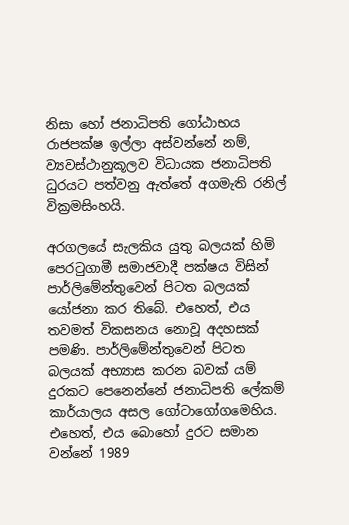නිසා හෝ ජනාධිපති ගෝඨාභය රාජපක්ෂ ඉල්ලා අස්වන්නේ නම්, ව්‍යවස්ථානුකූලව විධායක ජනාධිපති ධුරයට පත්වනු ඇත්තේ අගමැති රනිල් වික්‍රමසිංහයි.

අරගලයේ සැලකිය යුතු බලයක් හිමි පෙරටුගාමී සමාජවාදී පක්ෂය විසින් පාර්ලිමේන්තුවෙන් පිටත බලයක් යෝජනා කර තිබේ. එහෙත්, එය තවමත් විකසනය නොවූ අදහසක් පමණි. පාර්ලිමේන්තුවෙන් පිටත බලයක් අභ්‍යාස කරන බවක් යම් දුරකට පෙනෙන්නේ ජනාධිපති ලේකම් කාර්යාලය අසල ගෝටාගෝගමෙහිය. එහෙත්, එය බොහෝ දුරට සමාන වන්නේ 1989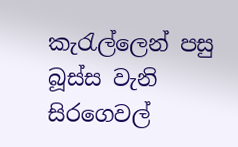කැරැල්ලෙන් පසු බූස්ස වැනි සිරගෙවල්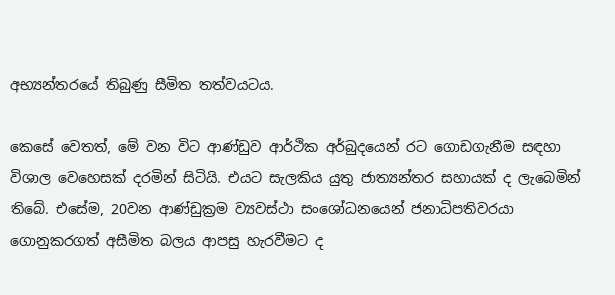අභ්‍යන්තරයේ තිබුණු සීමිත තත්වයටය.

කෙසේ වෙතත්, මේ වන විට ආණ්ඩුව ආර්ථික අර්බුදයෙන් රට ගොඩගැනීම සඳහා විශාල වෙහෙසක් දරමින් සිටියි. එයට සැලකිය යුතු ජාත්‍යන්තර සහායක් ද ලැබෙමින් තිබේ. එසේම, 20වන ආණ්ඩුක්‍රම ව්‍යවස්ථා සංශෝධනයෙන් ජනාධිපතිවරයා ගොනුකරගත් අසීමිත බලය ආපසු හැරවීමට ද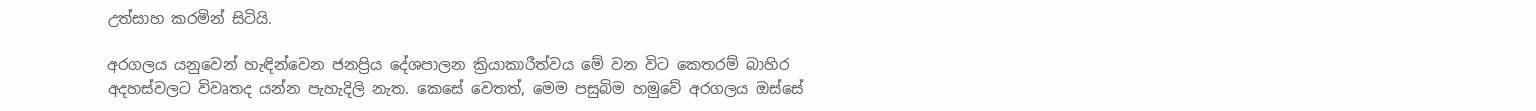උත්සාහ කරමින් සිටියි.

අරගලය යනුවෙන් හැඳින්වෙන ජනප්‍රිය දේශපාලන ක්‍රියාකාරීත්වය මේ වන විට කෙතරම් බාහිර අදහස්වලට විවෘතද යන්න පැහැදිලි නැත. කෙසේ වෙතත්, මෙම පසුබිම හමුවේ අරගලය ඔස්සේ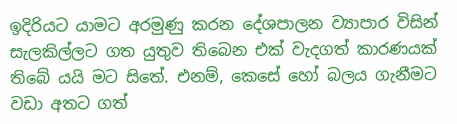ඉදිරියට යාමට අරමුණු කරන දේශපාලන ව්‍යාපාර විසින් සැලකිල්ලට ගත යුතුව තිබෙන එක් වැදගත් කාරණයක් තිබේ යයි මට සිතේ. එනම්, කෙසේ හෝ බලය ගැනීමට වඩා අතට ගත්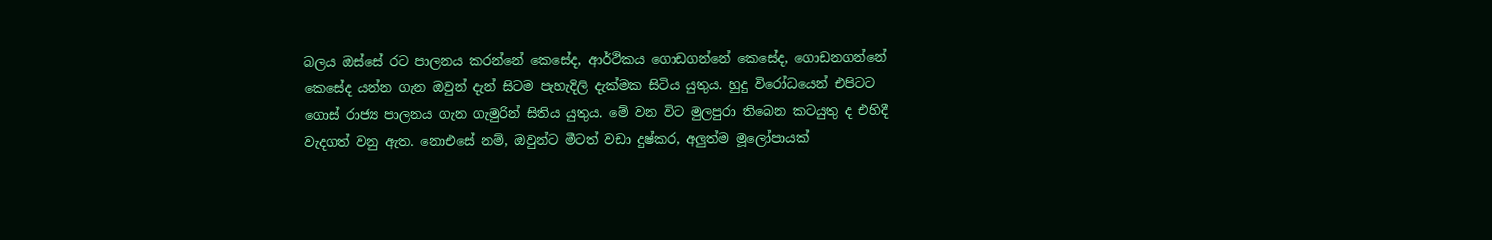බලය ඔස්සේ රට පාලනය කරන්නේ කෙසේද, ආර්ථිකය ගොඩගන්නේ කෙසේද, ගොඩනගන්නේ කෙසේද යන්න ගැන ඔවුන් දැන් සිටම පැහැදිලි දැක්මක සිටිය යුතුය. හුදු විරෝධයෙන් එපිටට ගොස් රාජ්‍ය පාලනය ගැන ගැමුරින් සිතිය යුතුය. මේ වන විට මුලපුරා තිබෙන කටයුතු ද එහිදී වැදගත් වනු ඇත. නොඑසේ නම්, ඔවුන්ට මීටත් වඩා දුෂ්කර, අලුත්ම මූලෝපායක්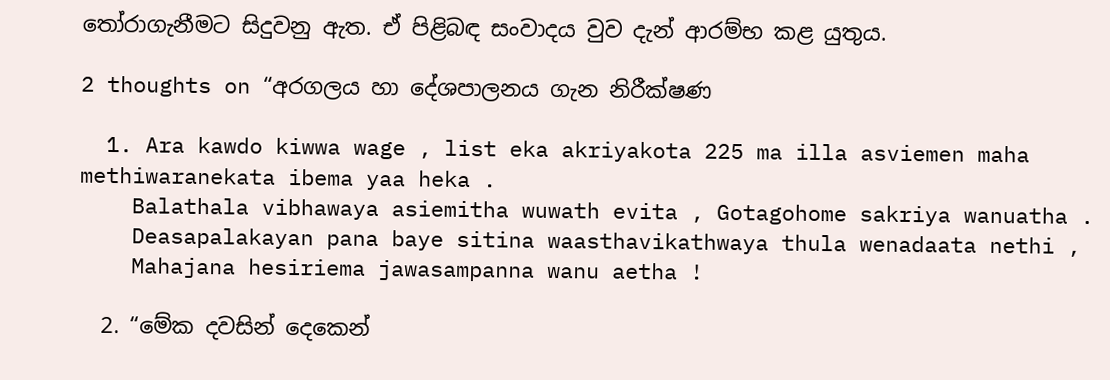තෝරාගැනීමට සිදුවනු ඇත. ඒ පිළිබඳ සංවාදය වුව දැන් ආරම්භ කළ යුතුය.

2 thoughts on “අරගලය හා දේශපාලනය ගැන නිරීක්ෂණ

  1. Ara kawdo kiwwa wage , list eka akriyakota 225 ma illa asviemen maha methiwaranekata ibema yaa heka .
    Balathala vibhawaya asiemitha wuwath evita , Gotagohome sakriya wanuatha .
    Deasapalakayan pana baye sitina waasthavikathwaya thula wenadaata nethi ,
    Mahajana hesiriema jawasampanna wanu aetha !

  2. “මේක දවසින් දෙකෙන්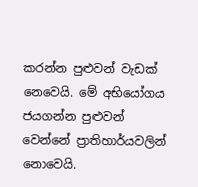කරන්න පුළුවන් වැඩක් නෙවෙයි. මේ අභියෝගය ජයගන්න පුළුවන් වෙන්නේ ප්‍රාතිහාර්යවලින් නොවෙයි.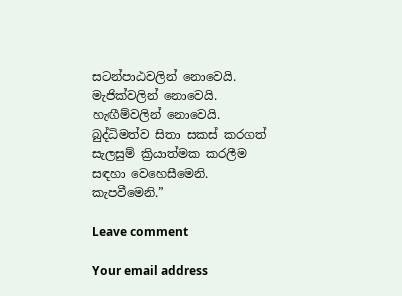සටන්පාඨවලින් නොවෙයි. මැජික්වලින් නොවෙයි. හැඟීම්වලින් නොවෙයි. බුද්ධිමත්ව සිතා සකස් කරගත් සැලසුම් ක්‍රියාත්මක කරලීම සඳහා වෙහෙසීමෙනි. කැපවීමෙනි.”

Leave comment

Your email address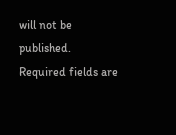will not be published. Required fields are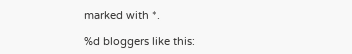marked with *.

%d bloggers like this: